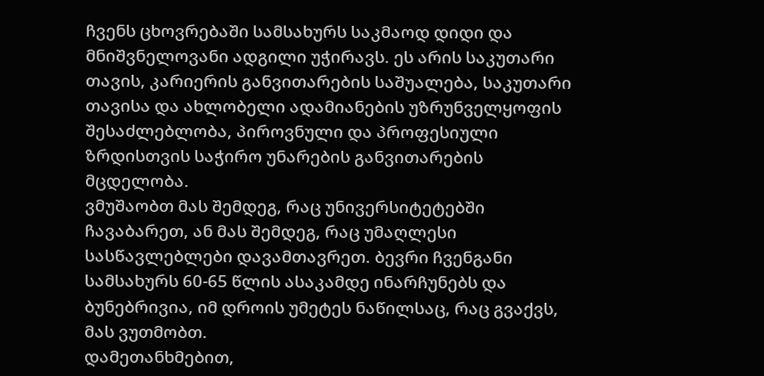ჩვენს ცხოვრებაში სამსახურს საკმაოდ დიდი და მნიშვნელოვანი ადგილი უჭირავს. ეს არის საკუთარი თავის, კარიერის განვითარების საშუალება, საკუთარი თავისა და ახლობელი ადამიანების უზრუნველყოფის შესაძლებლობა, პიროვნული და პროფესიული ზრდისთვის საჭირო უნარების განვითარების მცდელობა.
ვმუშაობთ მას შემდეგ, რაც უნივერსიტეტებში ჩავაბარეთ, ან მას შემდეგ, რაც უმაღლესი სასწავლებლები დავამთავრეთ. ბევრი ჩვენგანი სამსახურს 60-65 წლის ასაკამდე ინარჩუნებს და ბუნებრივია, იმ დროის უმეტეს ნაწილსაც, რაც გვაქვს, მას ვუთმობთ.
დამეთანხმებით,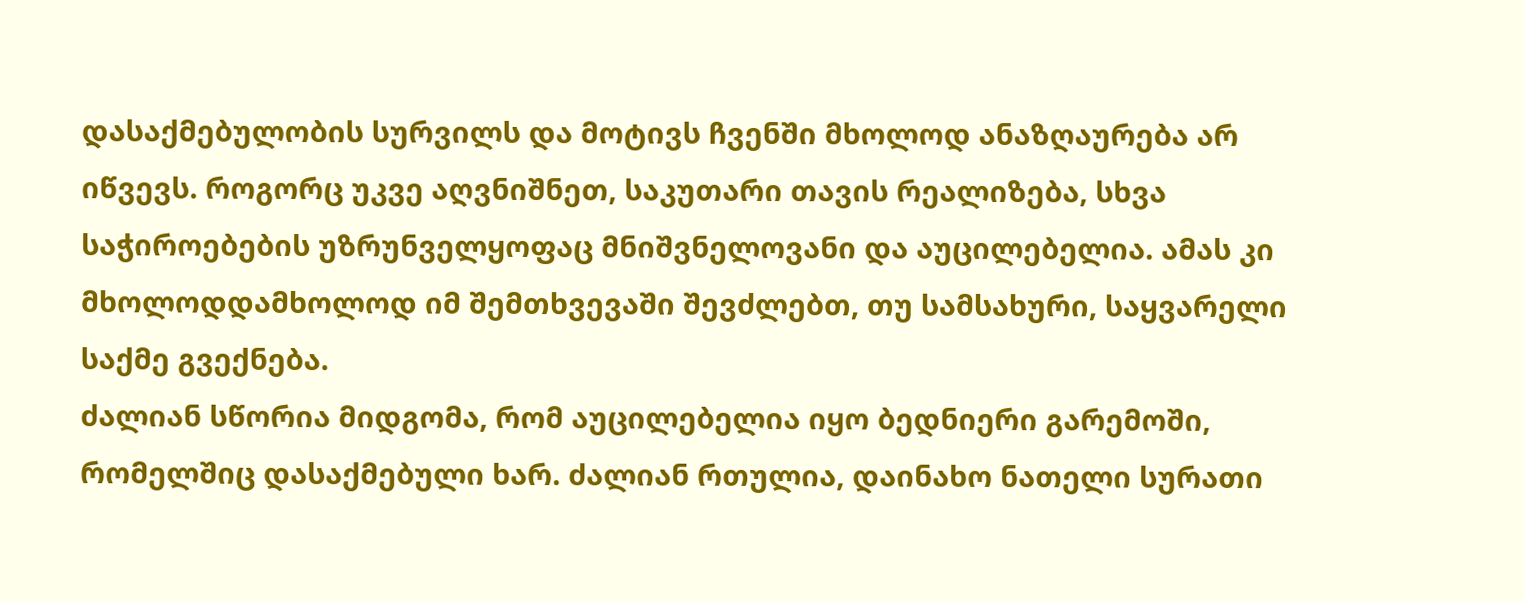დასაქმებულობის სურვილს და მოტივს ჩვენში მხოლოდ ანაზღაურება არ იწვევს. როგორც უკვე აღვნიშნეთ, საკუთარი თავის რეალიზება, სხვა საჭიროებების უზრუნველყოფაც მნიშვნელოვანი და აუცილებელია. ამას კი მხოლოდდამხოლოდ იმ შემთხვევაში შევძლებთ, თუ სამსახური, საყვარელი საქმე გვექნება.
ძალიან სწორია მიდგომა, რომ აუცილებელია იყო ბედნიერი გარემოში, რომელშიც დასაქმებული ხარ. ძალიან რთულია, დაინახო ნათელი სურათი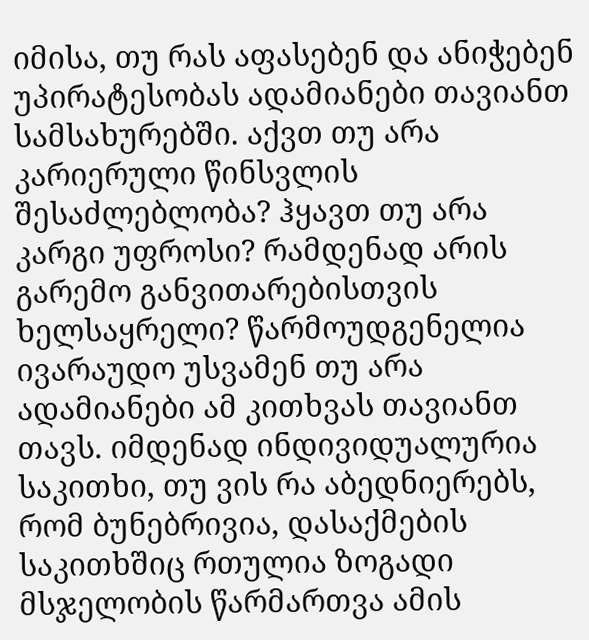იმისა, თუ რას აფასებენ და ანიჭებენ უპირატესობას ადამიანები თავიანთ სამსახურებში. აქვთ თუ არა კარიერული წინსვლის შესაძლებლობა? ჰყავთ თუ არა კარგი უფროსი? რამდენად არის გარემო განვითარებისთვის ხელსაყრელი? წარმოუდგენელია ივარაუდო უსვამენ თუ არა ადამიანები ამ კითხვას თავიანთ თავს. იმდენად ინდივიდუალურია საკითხი, თუ ვის რა აბედნიერებს, რომ ბუნებრივია, დასაქმების საკითხშიც რთულია ზოგადი მსჯელობის წარმართვა ამის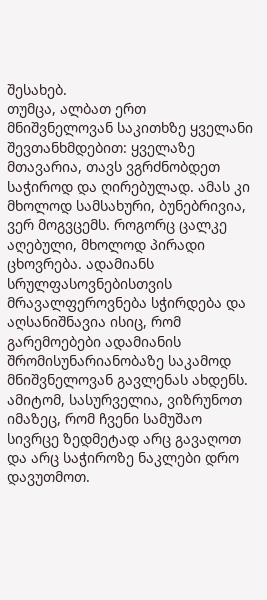შესახებ.
თუმცა, ალბათ ერთ მნიშვნელოვან საკითხზე ყველანი შევთანხმდებით: ყველაზე მთავარია, თავს ვგრძნობდეთ საჭიროდ და ღირებულად. ამას კი მხოლოდ სამსახური, ბუნებრივია, ვერ მოგვცემს. როგორც ცალკე აღებული, მხოლოდ პირადი ცხოვრება. ადამიანს სრულფასოვნებისთვის მრავალფეროვნება სჭირდება და აღსანიშნავია ისიც, რომ გარემოებები ადამიანის შრომისუნარიანობაზე საკამოდ მნიშვნელოვან გავლენას ახდენს.
ამიტომ, სასურველია, ვიზრუნოთ იმაზეც, რომ ჩვენი სამუშაო სივრცე ზედმეტად არც გავაღოთ და არც საჭიროზე ნაკლები დრო დავუთმოთ.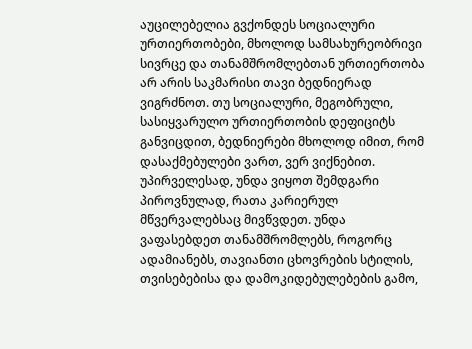აუცილებელია გვქონდეს სოციალური ურთიერთობები, მხოლოდ სამსახურეობრივი სივრცე და თანამშრომლებთან ურთიერთობა არ არის საკმარისი თავი ბედნიერად ვიგრძნოთ. თუ სოციალური, მეგობრული, სასიყვარულო ურთიერთობის დეფიციტს განვიცდით, ბედნიერები მხოლოდ იმით, რომ დასაქმებულები ვართ, ვერ ვიქნებით.
უპირველესად, უნდა ვიყოთ შემდგარი პიროვნულად, რათა კარიერულ მწვერვალებსაც მივწვდეთ. უნდა ვაფასებდეთ თანამშრომლებს, როგორც ადამიანებს, თავიანთი ცხოვრების სტილის, თვისებებისა და დამოკიდებულებების გამო,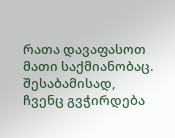რათა დავაფასოთ მათი საქმიანობაც. შესაბამისად, ჩვენც გვჭირდება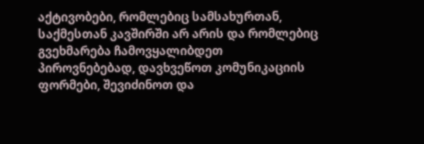აქტივობები, რომლებიც სამსახურთან, საქმესთან კავშირში არ არის და რომლებიც გვეხმარება ჩამოვყალიბდეთ პიროვნებებად, დავხვეწოთ კომუნიკაციის ფორმები, შევიძინოთ და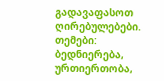გადავაფასოთ ღირებულებები.
თემები: ბედნიერება, ურთიერთობა,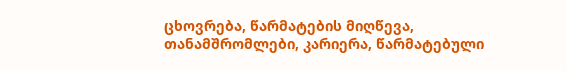ცხოვრება, წარმატების მიღწევა, თანამშრომლები, კარიერა, წარმატებული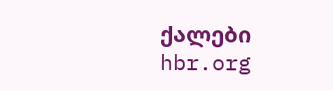ქალები
hbr.org